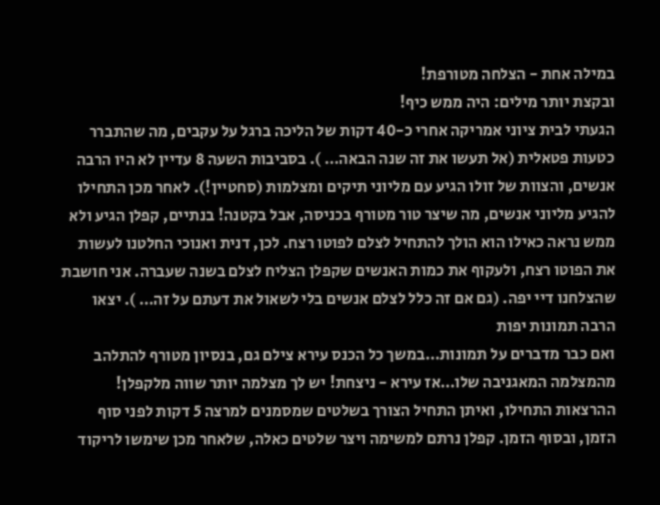במילה אחת - הצלחה מטורפת!
ובקצת יותר מילים: היה ממש כיף!
הגעתי לבית ציוני אמריקה אחרי כ-40 דקות של הליכה ברגל על עקבים, מה שהתברר כטעות פטאלית (אל תעשו את זה שנה הבאה… ). בסביבות השעה 8 עדיין לא היו הרבה אנשים, והצוות של זולו הגיע עם מליוני תיקים ומצלמות (סחטיין!). לאחר מכן התחילו להגיע מליוני אנשים, מה שיצר טור מטורף בכניסה, אבל בקטנה! בנתיים, קפלן הגיע ולא ממש נראה כאילו הוא הולך להתחיל לצלם לפוטו רצח. לכן, דנית ואנוכי החלטנו לעשות את הפוטו רצח, ולעקוף את כמות האנשים שקפלן הצליח לצלם בשנה שעברה. אני חושבת שהצלחנו דיי יפה. (גם אם זה כלל לצלם אנשים בלי לשאול את דעתם על זה… ). יצאו הרבה תמונות יפות
ואם כבר מדברים על תמונות…במשך כל הכנס עירא צילם גם, בנסיון מטורף להתלהב מהמצלמה המאגניבה שלו…אז עירא - ניצחת! יש לך מצלמה יותר שווה מלקפלן!
ההרצאות התחילו, ואיתן התחיל הצורך בשלטים שמסמנים למרצה 5 דקות לפני סוף הזמן, ובסוף הזמן. קפלן נרתם למשימה ויצר שלטים כאלה, שלאחר מכן שימשו לריקוד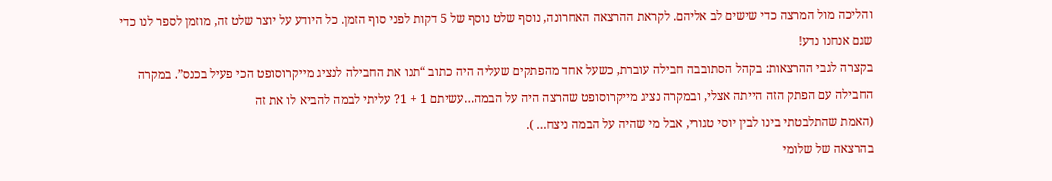והליכה מול המרצה כדי שישים לב אליהם. לקראת ההרצאה האחרונה, נוסף שלט נוסף של 5 דקות לפני סוף הזמן. כל היודע על יוצר שלט זה, מוזמן לספר לנו כדי שגם אנחנו נדע!
בקצרה לגבי ההרצאות: בקהל הסתובבה חבילה עוברת, כשעל אחד מהפתקים שעליה היה כתוב “תנו את החבילה לנציג מייקרוסופט הכי פעיל בכנס”. במקרה החבילה עם הפתק הזה הייתה אצלי, ובמקרה נציג מייקרוסופט שהרצה היה על הבמה…עשיתם 1 + 1? עליתי לבמה להביא לו את זה
(האמת שהתלבטתי בינו לבין יוסי טגורי, אבל מי שהיה על הבמה ניצח… ).
בהרצאה של שלומי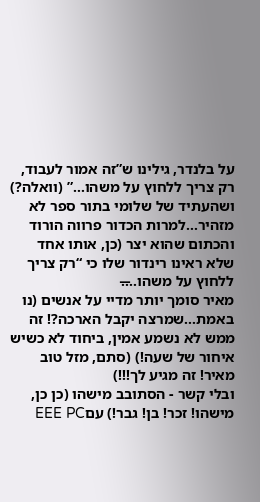על בלנדר, גילינו ש”זה אמור לעבוד, רק צריך ללחוץ על משהו…” (וואלה?) ושהעתיד של שלומי בתור ספר לא מזהיר…למרות הכדור פרווה הורוד והכתום שהוא יצר (כן, אותו אחד שלא ראינו רינדור שלו כי “רק צריך ללחוץ על משהו….̶
מאיר סומך יותר מדיי על אנשים (נו באמת…שמרצה יקבל הארכה?! זה ממש לא נשמע אמין, ביחוד לא כשיש איחור של שעה!) (סתם, מזל טוב מאיר! זה מגיע לך!!!)
ובלי קשר - הסתובב מישהו (כן כן, מישהו! זכר! בן! גבר!) עםEEE PC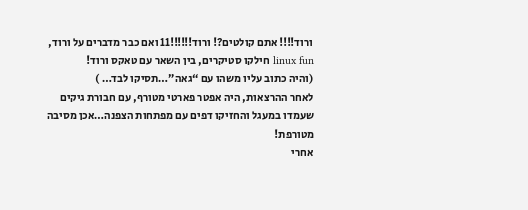ורוד!!!! אתם קולטים?! ורוד!!!!!!11 ואם כבר מדברים על ורוד, linux fun חילקו סטיקרים, בין השאר עם טאקס ורוד!
(והיה כתוב עליו משהו עם “גאה”…תסיקו לבד… )
לאחר ההרצאות, היה אפטר פארטי מטורף, עם חבורת גיקים שעמדו במעגל והחזיקו דפים עם מפתחות הצפנה…אכן מסיבה מטורפת!
אחרי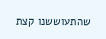שהתעוששנו קצת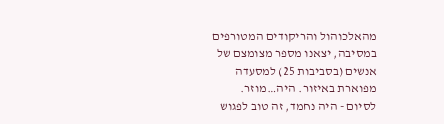מהאלכוהול והריקודים המטורפים במסיבה, יצאנו מספר מצומצם של אנשים (בסביבות 25) למסעדה מפוארת באיזור. היה…מוזר.
לסיום - היה נחמד, זה טוב לפגוש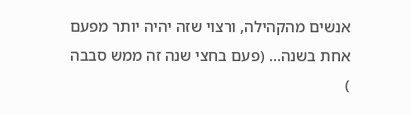אנשים מהקהילה, ורצוי שזה יהיה יותר מפעם אחת בשנה… (פעם בחצי שנה זה ממש סבבה
)